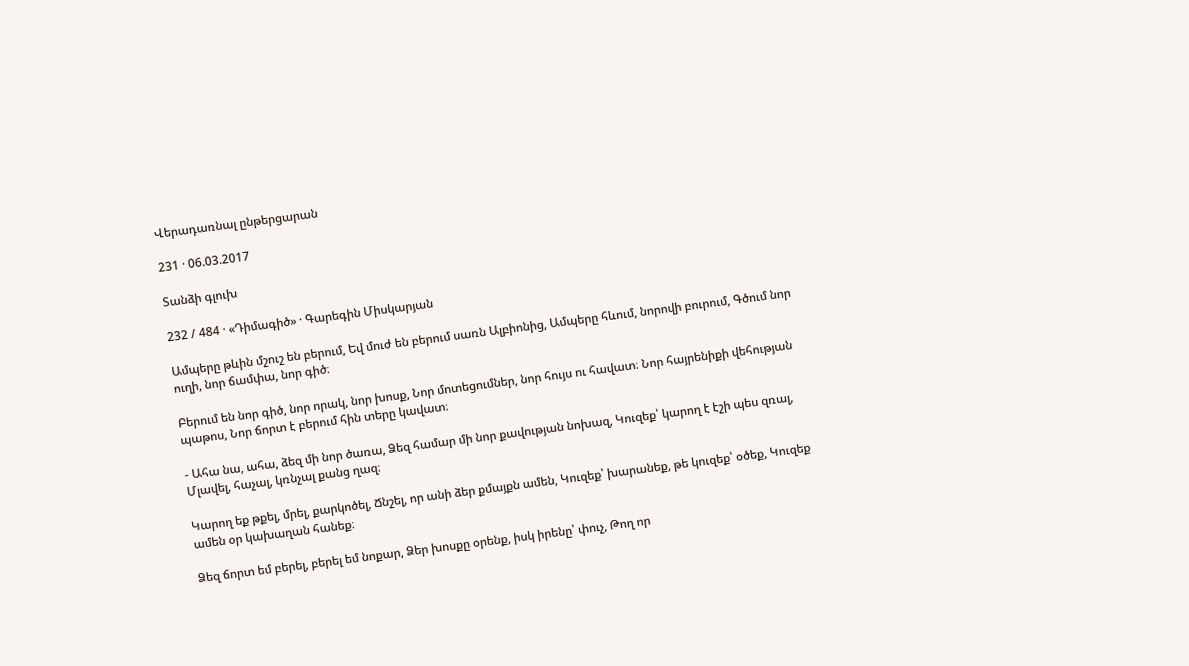Վերադառնալ ընթերցարան

231 · 06.03.2017

Տանձի գլուխ

232 / 484 · «Դիմագիծ» · Գարեգին Միսկարյան

Ամպերը թևին մշուշ են բերում, Եվ մուժ են բերում սառն Ալբիոնից, Ամպերը հևում, նորովի բուրում, Գծում նոր ուղի, նոր ճամփա, նոր գիծ։

Բերում են նոր գիծ, նոր որակ, նոր խոսք, Նոր մոտեցումներ, նոր հույս ու հավատ։ Նոր հայրենիքի վեհության պաթոս, Նոր ճորտ է բերում հին տերը կավատ։

- Ահա նա, ահա, ձեզ մի նոր ծառա, Ձեզ համար մի նոր քավության նոխազ, Կուզեք՝ կարող է էշի պես զռալ, Մլավել, հաչալ, կռնչալ քանց ղազ։

Կարող եք թքել, մրել, քարկոծել, Ճնշել, որ անի ձեր քմայքն ամեն, Կուզեք՝ խարանեք, թե կուզեք՝ օծեք, Կուզեք ամեն օր կախաղան հանեք։

Ձեզ ճորտ եմ բերել, բերել եմ նոքար, Ձեր խոսքը օրենք, իսկ իրենը՝ փուչ, Թող որ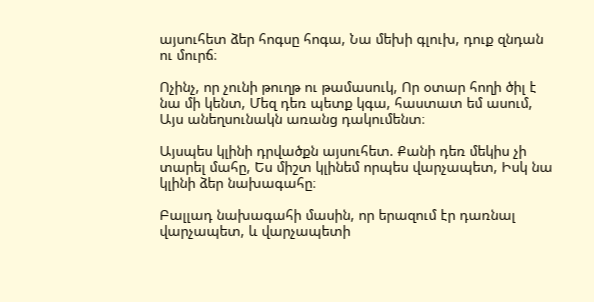այսուհետ ձեր հոգսը հոգա, Նա մեխի գլուխ, դուք զնդան ու մուրճ։

Ոչինչ, որ չունի թուղթ ու թամասուկ, Որ օտար հողի ծիլ է նա մի կենտ, Մեզ դեռ պետք կգա, հաստատ եմ ասում, Այս անեղսունակն առանց դակումենտ։

Այսպես կլինի դրվածքն այսուհետ. Քանի դեռ մեկիս չի տարել մահը, Ես միշտ կլինեմ որպես վարչապետ, Իսկ նա կլինի ձեր նախագահը։

Բալլադ նախագահի մասին, որ երազում էր դառնալ վարչապետ, և վարչապետի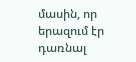մասին, որ երազում էր դառնալ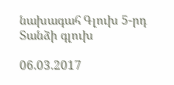նախագահ Գլուխ 5-րդ Տանձի գլուխ

06.03.2017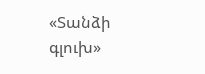«Տանձի գլուխ»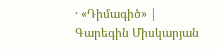· «Դիմագիծ» | Գարեգին Միսկարյան